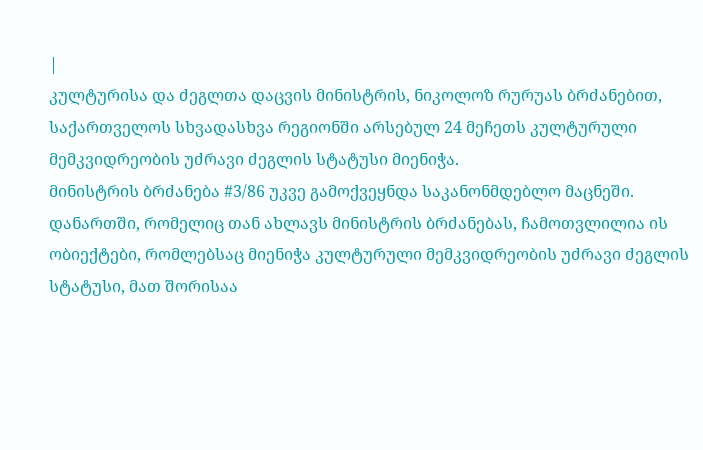|
კულტურისა და ძეგლთა დაცვის მინისტრის, ნიკოლოზ რურუას ბრძანებით, საქართველოს სხვადასხვა რეგიონში არსებულ 24 მეჩეთს კულტურული მემკვიდრეობის უძრავი ძეგლის სტატუსი მიენიჭა.
მინისტრის ბრძანება #3/86 უკვე გამოქვეყნდა საკანონმდებლო მაცნეში.
დანართში, რომელიც თან ახლავს მინისტრის ბრძანებას, ჩამოთვლილია ის ობიექტები, რომლებსაც მიენიჭა კულტურული მემკვიდრეობის უძრავი ძეგლის სტატუსი, მათ შორისაა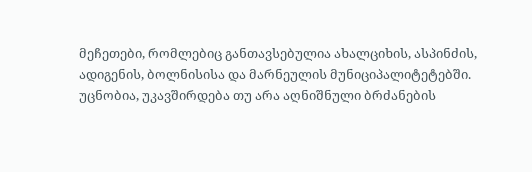მეჩეთები, რომლებიც განთავსებულია ახალციხის, ასპინძის, ადიგენის, ბოლნისისა და მარნეულის მუნიციპალიტეტებში.
უცნობია, უკავშირდება თუ არა აღნიშნული ბრძანების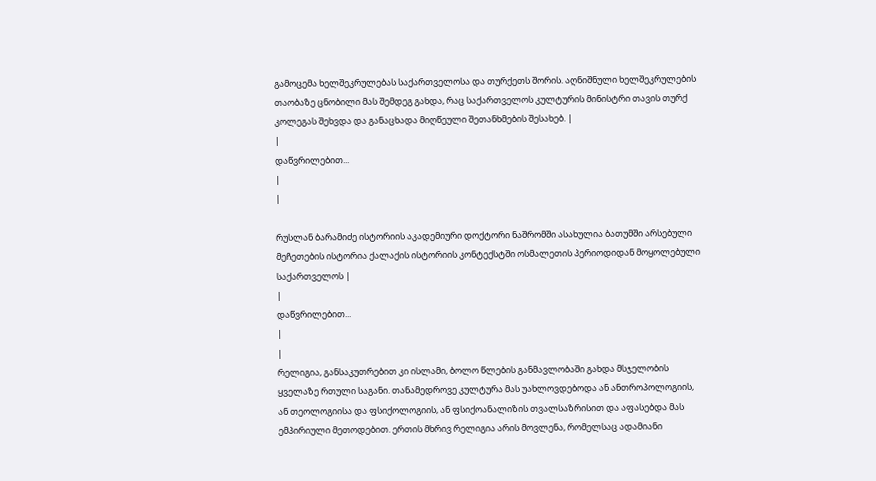გამოცემა ხელშეკრულებას საქართველოსა და თურქეთს შორის. აღნიშნული ხელშეკრულების თაობაზე ცნობილი მას შემდეგ გახდა, რაც საქართველოს კულტურის მინისტრი თავის თურქ კოლეგას შეხვდა და განაცხადა მიღწეული შეთანხმების შესახებ. |
|
დაწვრილებით...
|
|

რუსლან ბარამიძე ისტორიის აკადემიური დოქტორი ნაშრომში ასახულია ბათუმში არსებული მეჩეთების ისტორია ქალაქის ისტორიის კონტექსტში ოსმალეთის პერიოდიდან მოყოლებული საქართველოს |
|
დაწვრილებით...
|
|
რელიგია, განსაკუთრებით კი ისლამი, ბოლო წლების განმავლობაში გახდა მსჯელობის ყველაზე რთული საგანი. თანამედროვე კულტურა მას უახლოვდებოდა ან ანთროპოლოგიის, ან თეოლოგიისა და ფსიქოლოგიის, ან ფსიქოანალიზის თვალსაზრისით და აფასებდა მას ემპირიული მეთოდებით. ერთის მხრივ რელიგია არის მოვლენა, რომელსაც ადამიანი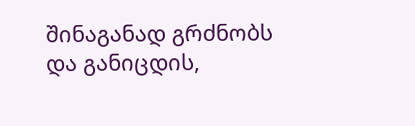შინაგანად გრძნობს და განიცდის,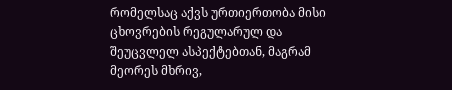რომელსაც აქვს ურთიერთობა მისი ცხოვრების რეგულარულ და შეუცვლელ ასპექტებთან, მაგრამ მეორეს მხრივ,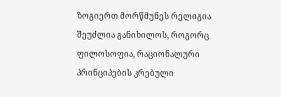ზოგიერთ მორწმუნეს რელიგია შეუძლია განიხილოს, როგორც ფილოსოფია, რაციონალური პრინციპების კრებული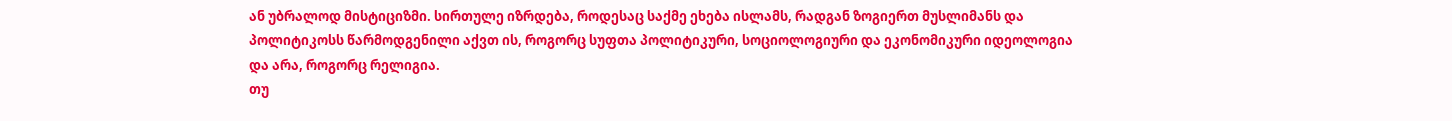ან უბრალოდ მისტიციზმი. სირთულე იზრდება, როდესაც საქმე ეხება ისლამს, რადგან ზოგიერთ მუსლიმანს და პოლიტიკოსს წარმოდგენილი აქვთ ის, როგორც სუფთა პოლიტიკური, სოციოლოგიური და ეკონომიკური იდეოლოგია და არა, როგორც რელიგია.
თუ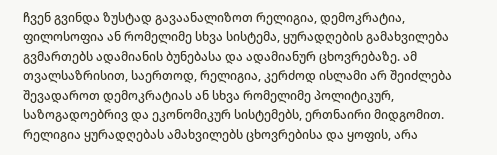ჩვენ გვინდა ზუსტად გავაანალიზოთ რელიგია, დემოკრატია, ფილოსოფია ან რომელიმე სხვა სისტემა, ყურადღების გამახვილება გვმართებს ადამიანის ბუნებასა და ადამიანურ ცხოვრებაზე. ამ თვალსაზრისით, საერთოდ, რელიგია, კერძოდ ისლამი არ შეიძლება შევადაროთ დემოკრატიას ან სხვა რომელიმე პოლიტიკურ, საზოგადოებრივ და ეკონომიკურ სისტემებს, ერთნაირი მიდგომით. რელიგია ყურადღებას ამახვილებს ცხოვრებისა და ყოფის, არა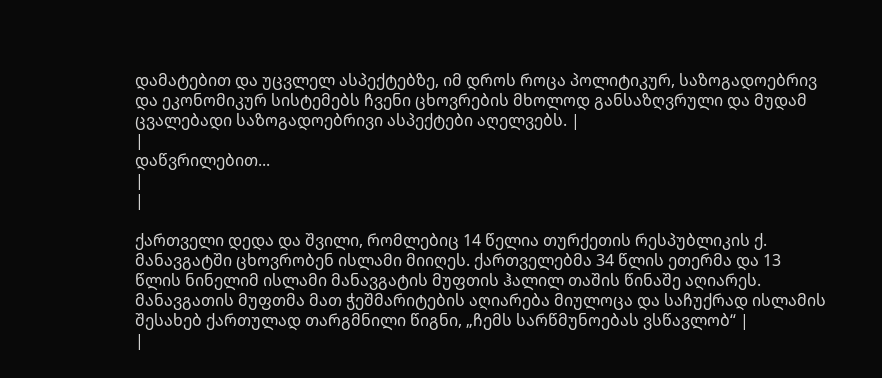დამატებით და უცვლელ ასპექტებზე, იმ დროს როცა პოლიტიკურ, საზოგადოებრივ და ეკონომიკურ სისტემებს ჩვენი ცხოვრების მხოლოდ განსაზღვრული და მუდამ ცვალებადი საზოგადოებრივი ასპექტები აღელვებს. |
|
დაწვრილებით...
|
|

ქართველი დედა და შვილი, რომლებიც 14 წელია თურქეთის რესპუბლიკის ქ. მანავგატში ცხოვრობენ ისლამი მიიღეს. ქართველებმა 34 წლის ეთერმა და 13 წლის ნინელიმ ისლამი მანავგატის მუფთის ჰალილ თაშის წინაშე აღიარეს. მანავგათის მუფთმა მათ ჭეშმარიტების აღიარება მიულოცა და საჩუქრად ისლამის შესახებ ქართულად თარგმნილი წიგნი, „ჩემს სარწმუნოებას ვსწავლობ“ |
|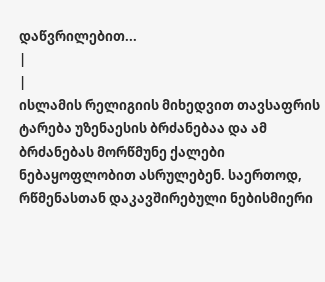დაწვრილებით...
|
|
ისლამის რელიგიის მიხედვით თავსაფრის ტარება უზენაესის ბრძანებაა და ამ ბრძანებას მორწმუნე ქალები ნებაყოფლობით ასრულებენ. საერთოდ, რწმენასთან დაკავშირებული ნებისმიერი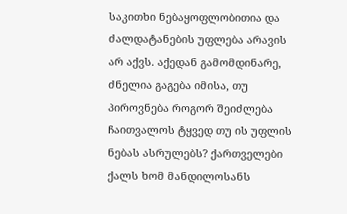საკითხი ნებაყოფლობითია და ძალდატანების უფლება არავის არ აქვს. აქედან გამომდინარე, ძნელია გაგება იმისა, თუ პიროვნება როგორ შეიძლება ჩაითვალოს ტყვედ თუ ის უფლის ნებას ასრულებს? ქართველები ქალს ხომ მანდილოსანს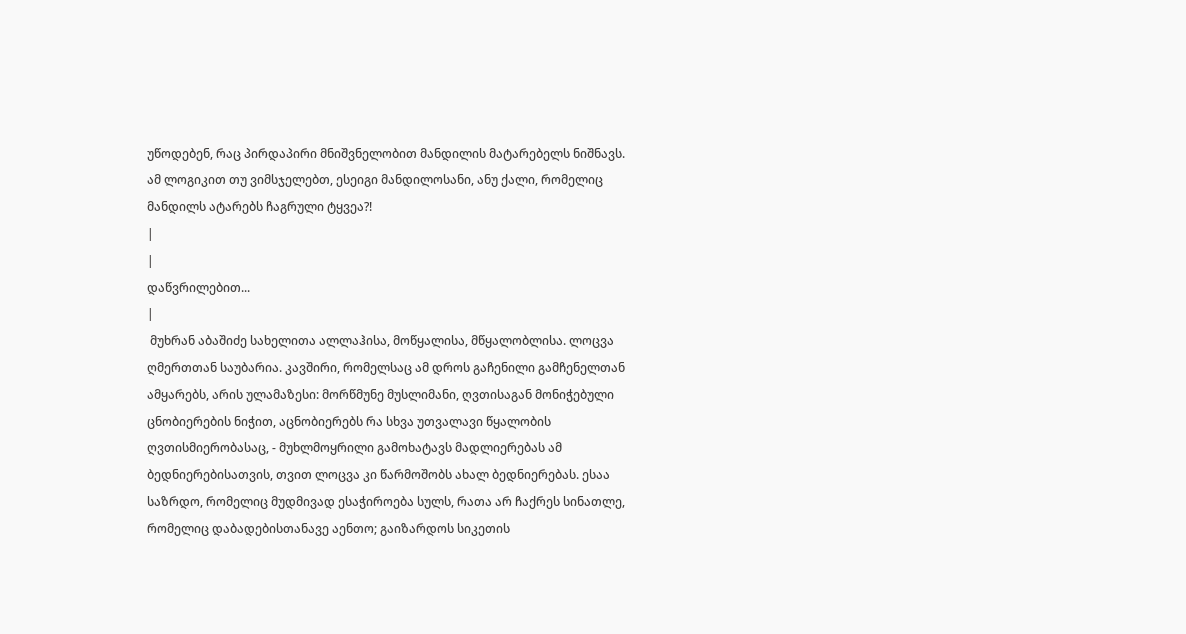უწოდებენ, რაც პირდაპირი მნიშვნელობით მანდილის მატარებელს ნიშნავს. ამ ლოგიკით თუ ვიმსჯელებთ, ესეიგი მანდილოსანი, ანუ ქალი, რომელიც მანდილს ატარებს ჩაგრული ტყვეა?!
|
|
დაწვრილებით...
|
 მუხრან აბაშიძე სახელითა ალლაჰისა, მოწყალისა, მწყალობლისა. ლოცვა ღმერთთან საუბარია. კავშირი, რომელსაც ამ დროს გაჩენილი გამჩენელთან ამყარებს, არის ულამაზესი: მორწმუნე მუსლიმანი, ღვთისაგან მონიჭებული ცნობიერების ნიჭით, აცნობიერებს რა სხვა უთვალავი წყალობის ღვთისმიერობასაც, - მუხლმოყრილი გამოხატავს მადლიერებას ამ ბედნიერებისათვის, თვით ლოცვა კი წარმოშობს ახალ ბედნიერებას. ესაა საზრდო, რომელიც მუდმივად ესაჭიროება სულს, რათა არ ჩაქრეს სინათლე, რომელიც დაბადებისთანავე აენთო; გაიზარდოს სიკეთის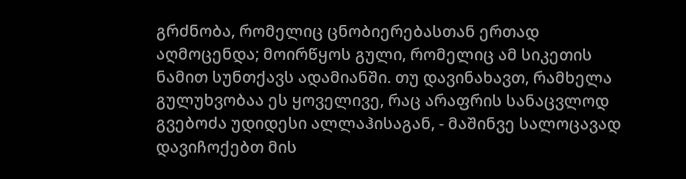გრძნობა, რომელიც ცნობიერებასთან ერთად აღმოცენდა; მოირწყოს გული, რომელიც ამ სიკეთის ნამით სუნთქავს ადამიანში. თუ დავინახავთ, რამხელა გულუხვობაა ეს ყოველივე, რაც არაფრის სანაცვლოდ გვებოძა უდიდესი ალლაჰისაგან, - მაშინვე სალოცავად დავიჩოქებთ მის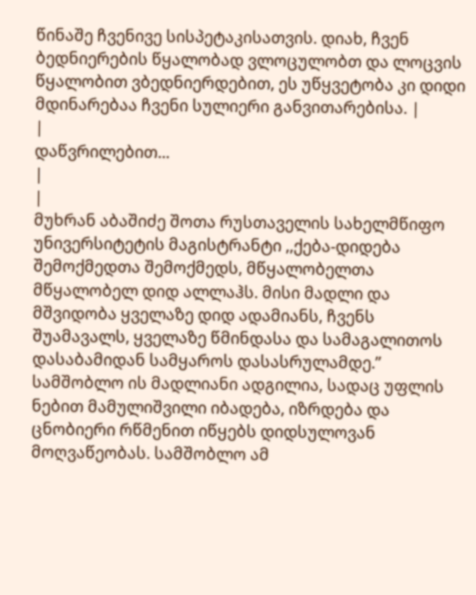წინაშე ჩვენივე სისპეტაკისათვის. დიახ, ჩვენ ბედნიერების წყალობად ვლოცულობთ და ლოცვის წყალობით ვბედნიერდებით, ეს უწყვეტობა კი დიდი მდინარებაა ჩვენი სულიერი განვითარებისა. |
|
დაწვრილებით...
|
|
მუხრან აბაშიძე შოთა რუსთაველის სახელმწიფო უნივერსიტეტის მაგისტრანტი ,,ქება-დიდება შემოქმედთა შემოქმედს, მწყალობელთა მწყალობელ დიდ ალლაჰს. მისი მადლი და მშვიდობა ყველაზე დიდ ადამიანს, ჩვენს შუამავალს, ყველაზე წმინდასა და სამაგალითოს დასაბამიდან სამყაროს დასასრულამდე.’’ სამშობლო ის მადლიანი ადგილია, სადაც უფლის ნებით მამულიშვილი იბადება, იზრდება და ცნობიერი რწმენით იწყებს დიდსულოვან მოღვაწეობას. სამშობლო ამ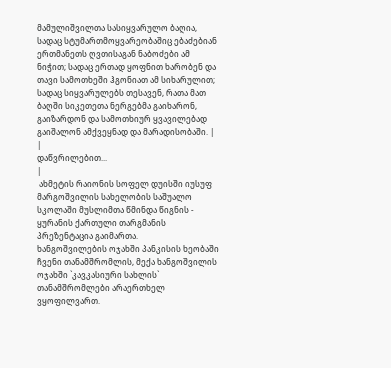მამულიშვილთა სასიყვარულო ბაღია, სადაც სტუმართმოყვარეობაშიც ებაძებიან ერთმანეთს ღვთისაგან ნაბოძები ამ ნიჭით; სადაც ერთად ყოფნით ხარობენ და თავი სამოთხეში ჰგონიათ ამ სიხარულით; სადაც სიყვარულებს თესავენ, რათა მათ ბაღში სიკეთეთა ნერგებმა გაიხარონ, გაიზარდონ და სამოთხიურ ყვავილებად გაიშალონ ამქვეყნად და მარადისობაში. |
|
დაწვრილებით...
|
 ახმეტის რაიონის სოფელ დუისში იუსუფ მარგოშვილის სახელობის საშუალო სკოლაში მუსლიმთა წმინდა წიგნის - ყურანის ქართული თარგმანის პრეზენტაცია გაიმართა.
ხანგოშვილების ოჯახში პანკისის ხეობაში ჩვენი თანამშრომლის, მექა ხანგოშვილის ოჯახში `კავკასიური სახლის` თანამშრომლები არაერთხელ ვყოფილვართ.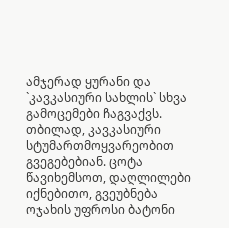ამჯერად ყურანი და `კავკასიური სახლის` სხვა გამოცემები ჩაგვაქვს. თბილად, კავკასიური სტუმართმოყვარეობით გვეგებებიან. ცოტა წავიხემსოთ, დაღლილები იქნებითო, გვეუბნება ოჯახის უფროსი ბატონი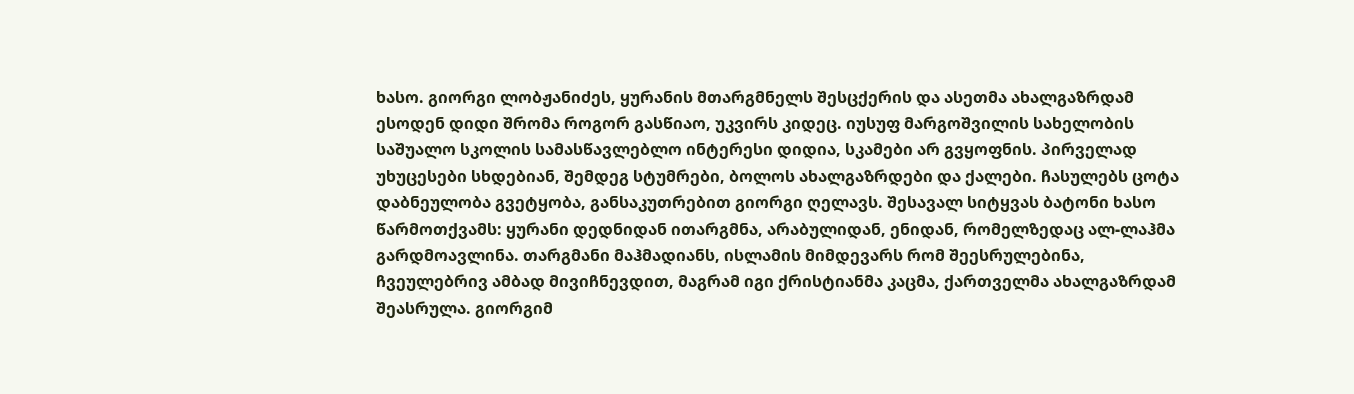ხასო. გიორგი ლობჟანიძეს, ყურანის მთარგმნელს შესცქერის და ასეთმა ახალგაზრდამ ესოდენ დიდი შრომა როგორ გასწიაო, უკვირს კიდეც. იუსუფ მარგოშვილის სახელობის საშუალო სკოლის სამასწავლებლო ინტერესი დიდია, სკამები არ გვყოფნის. პირველად უხუცესები სხდებიან, შემდეგ სტუმრები, ბოლოს ახალგაზრდები და ქალები. ჩასულებს ცოტა დაბნეულობა გვეტყობა, განსაკუთრებით გიორგი ღელავს. შესავალ სიტყვას ბატონი ხასო წარმოთქვამს: ყურანი დედნიდან ითარგმნა, არაბულიდან, ენიდან, რომელზედაც ალ-ლაჰმა გარდმოავლინა. თარგმანი მაჰმადიანს, ისლამის მიმდევარს რომ შეესრულებინა, ჩვეულებრივ ამბად მივიჩნევდით, მაგრამ იგი ქრისტიანმა კაცმა, ქართველმა ახალგაზრდამ შეასრულა. გიორგიმ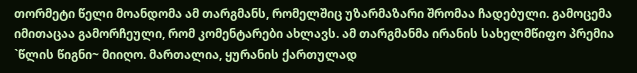თორმეტი წელი მოანდომა ამ თარგმანს, რომელშიც უზარმაზარი შრომაა ჩადებული. გამოცემა იმითაცაა გამორჩეული, რომ კომენტარები ახლავს. ამ თარგმანმა ირანის სახელმწიფო პრემია `წლის წიგნი~ მიიღო. მართალია, ყურანის ქართულად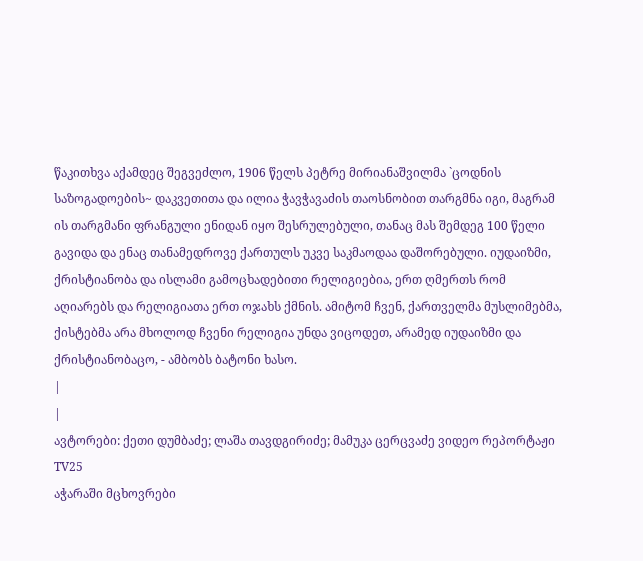წაკითხვა აქამდეც შეგვეძლო, 1906 წელს პეტრე მირიანაშვილმა `ცოდნის საზოგადოების~ დაკვეთითა და ილია ჭავჭავაძის თაოსნობით თარგმნა იგი, მაგრამ ის თარგმანი ფრანგული ენიდან იყო შესრულებული, თანაც მას შემდეგ 100 წელი გავიდა და ენაც თანამედროვე ქართულს უკვე საკმაოდაა დაშორებული. იუდაიზმი, ქრისტიანობა და ისლამი გამოცხადებითი რელიგიებია, ერთ ღმერთს რომ აღიარებს და რელიგიათა ერთ ოჯახს ქმნის. ამიტომ ჩვენ, ქართველმა მუსლიმებმა, ქისტებმა არა მხოლოდ ჩვენი რელიგია უნდა ვიცოდეთ, არამედ იუდაიზმი და ქრისტიანობაცო, - ამბობს ბატონი ხასო.
|
|
ავტორები: ქეთი დუმბაძე; ლაშა თავდგირიძე; მამუკა ცერცვაძე ვიდეო რეპორტაჟი TV25
აჭარაში მცხოვრები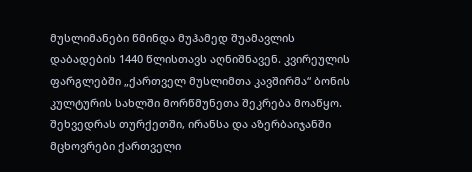მუსლიმანები წმინდა მუჰამედ შუამავლის დაბადების 1440 წლისთავს აღნიშნავენ. კვირეულის ფარგლებში „ქართველ მუსლიმთა კავშირმა“ ბონის კულტურის სახლში მორწმუნეთა შეკრება მოაწყო. შეხვედრას თურქეთში, ირანსა და აზერბაიჯანში მცხოვრები ქართველი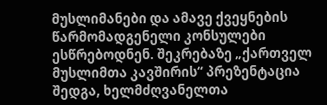მუსლიმანები და ამავე ქვეყნების წარმომადგენელი კონსულები ესწრებოდნენ. შეკრებაზე „ქართველ მუსლიმთა კავშირის“ პრეზენტაცია შედგა, ხელმძღვანელთა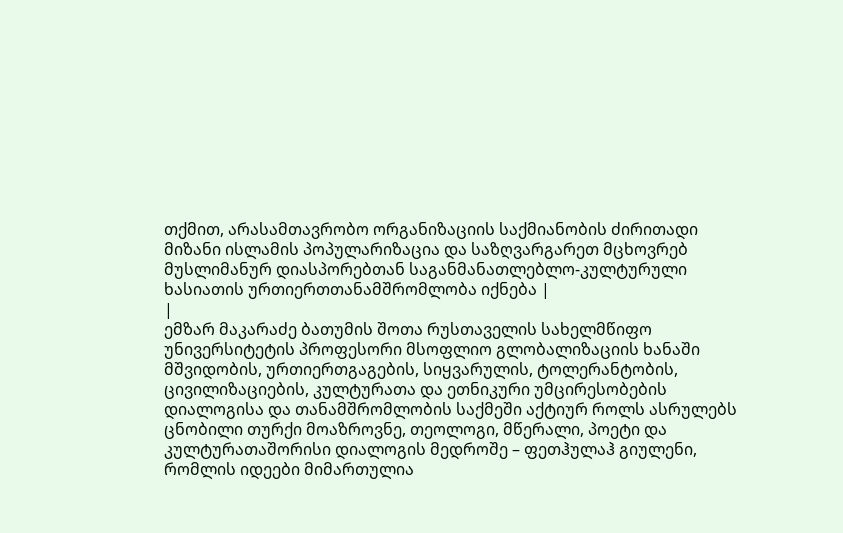თქმით, არასამთავრობო ორგანიზაციის საქმიანობის ძირითადი მიზანი ისლამის პოპულარიზაცია და საზღვარგარეთ მცხოვრებ მუსლიმანურ დიასპორებთან საგანმანათლებლო-კულტურული ხასიათის ურთიერთთანამშრომლობა იქნება |
|
ემზარ მაკარაძე ბათუმის შოთა რუსთაველის სახელმწიფო უნივერსიტეტის პროფესორი მსოფლიო გლობალიზაციის ხანაში მშვიდობის, ურთიერთგაგების, სიყვარულის, ტოლერანტობის, ცივილიზაციების, კულტურათა და ეთნიკური უმცირესობების დიალოგისა და თანამშრომლობის საქმეში აქტიურ როლს ასრულებს ცნობილი თურქი მოაზროვნე, თეოლოგი, მწერალი, პოეტი და კულტურათაშორისი დიალოგის მედროშე – ფეთჰულაჰ გიულენი, რომლის იდეები მიმართულია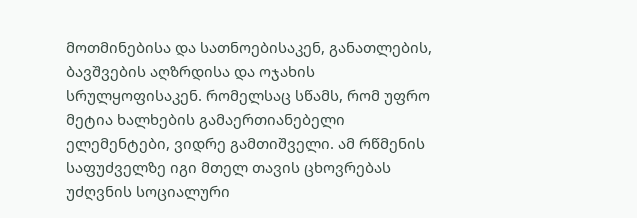მოთმინებისა და სათნოებისაკენ, განათლების, ბავშვების აღზრდისა და ოჯახის სრულყოფისაკენ. რომელსაც სწამს, რომ უფრო მეტია ხალხების გამაერთიანებელი ელემენტები, ვიდრე გამთიშველი. ამ რწმენის საფუძველზე იგი მთელ თავის ცხოვრებას უძღვნის სოციალური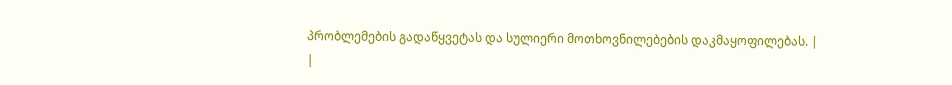პრობლემების გადაწყვეტას და სულიერი მოთხოვნილებების დაკმაყოფილებას. |
|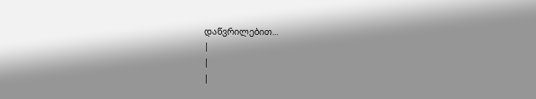დაწვრილებით...
|
|
|